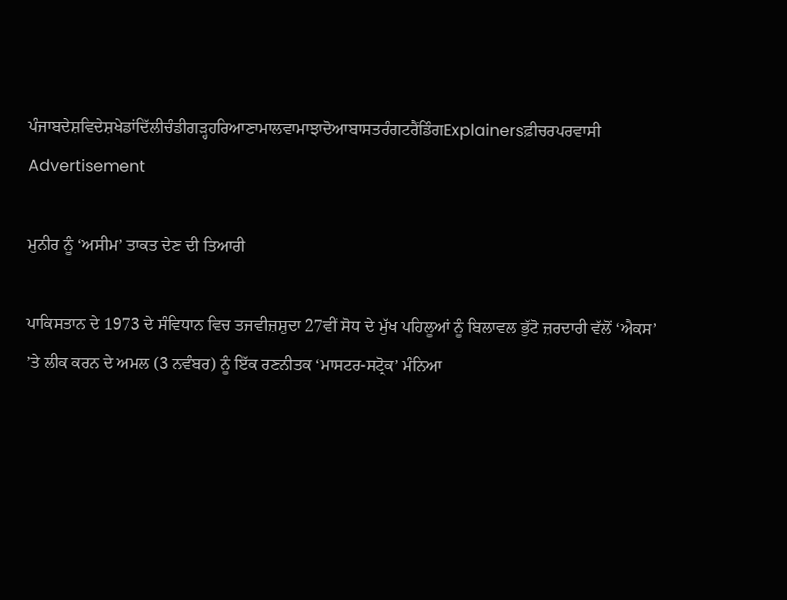ਪੰਜਾਬਦੇਸ਼ਵਿਦੇਸ਼ਖੇਡਾਂਦਿੱਲੀਚੰਡੀਗੜ੍ਹਹਰਿਆਣਾਮਾਲਵਾਮਾਝਾਦੋਆਬਾਸਤਰੰਗਟਰੈਂਡਿੰਗExplainersਫ਼ੀਚਰਪਰਵਾਸੀ
Advertisement

ਮੁਨੀਰ ਨੂੰ ‘ਅਸੀਮ’ ਤਾਕਤ ਦੇਣ ਦੀ ਤਿਆਰੀ

ਪਾਕਿਸਤਾਨ ਦੇ 1973 ਦੇ ਸੰਵਿਧਾਨ ਵਿਚ ਤਜਵੀਜ਼ਸ਼ੁਦਾ 27ਵੀਂ ਸੋਧ ਦੇ ਮੁੱਖ ਪਹਿਲੂਆਂ ਨੂੰ ਬਿਲਾਵਲ ਭੁੱਟੋ ਜ਼ਰਦਾਰੀ ਵੱਲੋਂ ‘ਐਕਸ’ ’ਤੇ ਲੀਕ ਕਰਨ ਦੇ ਅਮਲ (3 ਨਵੰਬਰ) ਨੂੰ ਇੱਕ ਰਣਨੀਤਕ ‘ਮਾਸਟਰ-ਸਟ੍ਰੋਕ’ ਮੰਨਿਆ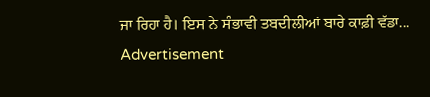ਜਾ ਰਿਹਾ ਹੈ। ਇਸ ਨੇ ਸੰਭਾਵੀ ਤਬਦੀਲੀਆਂ ਬਾਰੇ ਕਾਫ਼ੀ ਵੱਡਾ...
Advertisement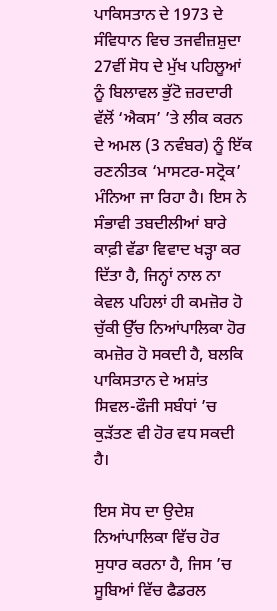ਪਾਕਿਸਤਾਨ ਦੇ 1973 ਦੇ ਸੰਵਿਧਾਨ ਵਿਚ ਤਜਵੀਜ਼ਸ਼ੁਦਾ 27ਵੀਂ ਸੋਧ ਦੇ ਮੁੱਖ ਪਹਿਲੂਆਂ ਨੂੰ ਬਿਲਾਵਲ ਭੁੱਟੋ ਜ਼ਰਦਾਰੀ ਵੱਲੋਂ ‘ਐਕਸ’ ’ਤੇ ਲੀਕ ਕਰਨ ਦੇ ਅਮਲ (3 ਨਵੰਬਰ) ਨੂੰ ਇੱਕ ਰਣਨੀਤਕ ‘ਮਾਸਟਰ-ਸਟ੍ਰੋਕ’ ਮੰਨਿਆ ਜਾ ਰਿਹਾ ਹੈ। ਇਸ ਨੇ ਸੰਭਾਵੀ ਤਬਦੀਲੀਆਂ ਬਾਰੇ ਕਾਫ਼ੀ ਵੱਡਾ ਵਿਵਾਦ ਖੜ੍ਹਾ ਕਰ ਦਿੱਤਾ ਹੈ, ਜਿਨ੍ਹਾਂ ਨਾਲ ਨਾ ਕੇਵਲ ਪਹਿਲਾਂ ਹੀ ਕਮਜ਼ੋਰ ਹੋ ਚੁੱਕੀ ਉੱਚ ਨਿਆਂਪਾਲਿਕਾ ਹੋਰ ਕਮਜ਼ੋਰ ਹੋ ਸਕਦੀ ਹੈ, ਬਲਕਿ ਪਾਕਿਸਤਾਨ ਦੇ ਅਸ਼ਾਂਤ ਸਿਵਲ-ਫੌਜੀ ਸਬੰਧਾਂ ’ਚ ਕੁੜੱਤਣ ਵੀ ਹੋਰ ਵਧ ਸਕਦੀ ਹੈ।

ਇਸ ਸੋਧ ਦਾ ਉਦੇਸ਼ ਨਿਆਂਪਾਲਿਕਾ ਵਿੱਚ ਹੋਰ ਸੁਧਾਰ ਕਰਨਾ ਹੈ, ਜਿਸ ’ਚ ਸੂਬਿਆਂ ਵਿੱਚ ਫੈਡਰਲ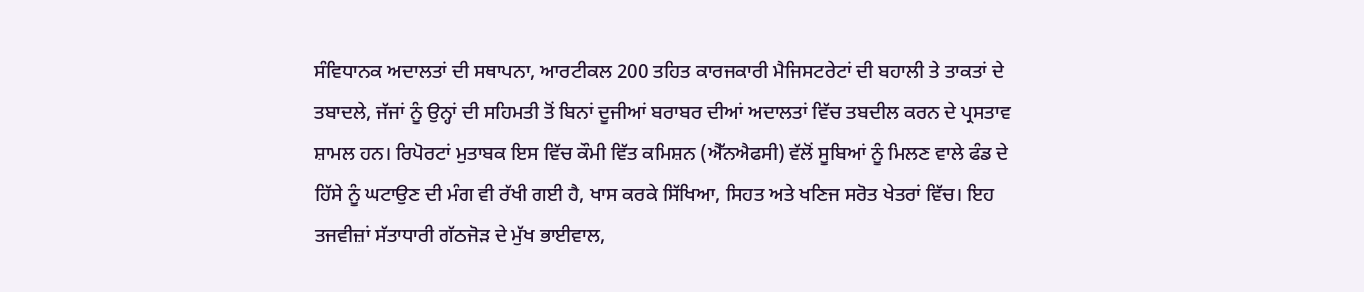ਸੰਵਿਧਾਨਕ ਅਦਾਲਤਾਂ ਦੀ ਸਥਾਪਨਾ, ਆਰਟੀਕਲ 200 ਤਹਿਤ ਕਾਰਜਕਾਰੀ ਮੈਜਿਸਟਰੇਟਾਂ ਦੀ ਬਹਾਲੀ ਤੇ ਤਾਕਤਾਂ ਦੇ ਤਬਾਦਲੇ, ਜੱਜਾਂ ਨੂੰ ਉਨ੍ਹਾਂ ਦੀ ਸਹਿਮਤੀ ਤੋਂ ਬਿਨਾਂ ਦੂਜੀਆਂ ਬਰਾਬਰ ਦੀਆਂ ਅਦਾਲਤਾਂ ਵਿੱਚ ਤਬਦੀਲ ਕਰਨ ਦੇ ਪ੍ਰਸਤਾਵ ਸ਼ਾਮਲ ਹਨ। ਰਿਪੋਰਟਾਂ ਮੁਤਾਬਕ ਇਸ ਵਿੱਚ ਕੌਮੀ ਵਿੱਤ ਕਮਿਸ਼ਨ (ਐੱਨਐਫਸੀ) ਵੱਲੋਂ ਸੂਬਿਆਂ ਨੂੰ ਮਿਲਣ ਵਾਲੇ ਫੰਡ ਦੇ ਹਿੱਸੇ ਨੂੰ ਘਟਾਉਣ ਦੀ ਮੰਗ ਵੀ ਰੱਖੀ ਗਈ ਹੈ, ਖਾਸ ਕਰਕੇ ਸਿੱਖਿਆ, ਸਿਹਤ ਅਤੇ ਖਣਿਜ ਸਰੋਤ ਖੇਤਰਾਂ ਵਿੱਚ। ਇਹ ਤਜਵੀਜ਼ਾਂ ਸੱਤਾਧਾਰੀ ਗੱਠਜੋੜ ਦੇ ਮੁੱਖ ਭਾਈਵਾਲ,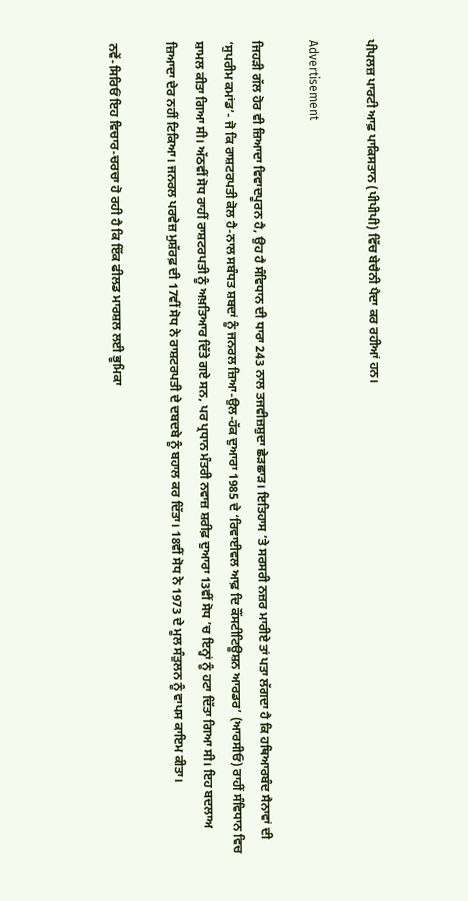ਪੀਪਲਜ਼ ਪਾਰਟੀ ਆਫ਼ ਪਾਕਿਸਤਾਨ (ਪੀਪੀਪੀ) ਵਿੱਚ ਬੇਚੈਨੀ ਪੈਦਾ ਕਰ ਰਹੀਆਂ ਹਨ।

Advertisement

ਜਿਹੜੀ ਗੱਲ ਹੋਰ ਵੀ ਜ਼ਿਆਦਾ ਵਿਵਾਦਪੂਰਨ ਹੈ, ਉਹ ਹੈ ਸੰਵਿਧਾਨ ਦੀ ਧਾਰਾ 243 ਨਾਲ ਤਜਵੀਜ਼ਸ਼ੁਦਾ ਛੇੜਛਾੜ। ਇਤਿਹਾਸ ’ਤੇ ਸਰਸਰੀ ਨਜ਼ਰ ਮਾਰੀਏ ਤਾਂ ਪਤਾ ਲੱਗਦਾ ਹੈ ਕਿ ਹਥਿਆਰਬੰਦ ਸੈਨਾਵਾਂ ਦੀ ‘ਸੁਪਰੀਮ ਕਮਾਂਡ’- ਜੋ ਕਿ ਰਾਸ਼ਟਰਪਤੀ ਕੋਲ ਹੈ-ਨਾਲ ਸਬੰਧਤ ਸ਼ਬਦਾਂ ਨੂੰ ਜਨਰਲ ਜ਼ਿਆ-ਉਲ-ਹੱਕ ਦੁਆਰਾ 1985 ਦੇ ‘ਰਿਵਾਈਵਲ ਆਫ਼ ਦਿ ਕੌਂਸਟੀਟਿਊਸ਼ਨ ਆਰਡਰ’ (ਆਰਸੀਓ) ਰਾਹੀਂ ਸੰਵਿਧਾਨ ਵਿਚ ਸ਼ਾਮਲ ਕੀਤਾ ਗਿਆ ਸੀ। ਅੱਠਵੀਂ ਸੋਧ ਰਾਹੀਂ ਰਾਸ਼ਟਰਪਤੀ ਨੂੰ ਅਖ਼ਤਿਆਰ ਦਿੱਤੇ ਗਏ ਸਨ, ਪਰ ਪ੍ਰਧਾਨ ਮੰਤਰੀ ਨਵਾਜ਼ ਸ਼ਰੀਫ਼ ਦੁਆਰਾ 13ਵੀਂ ਸੋਧ ’ਚ ਇਨ੍ਹਾਂ ਨੂੰ ਹਟਾ ਦਿੱਤਾ ਗਿਆ ਸੀ। ਇਹ ਬਦਲਾਅ ਜ਼ਿਆਦਾ ਦੇਰ ਨਹੀਂ ਟਿਕਿਆ। ਜਨਰਲ ਪਰਵੇਜ਼ ਮੁਸ਼ੱਰਫ਼ ਦੀ 17ਵੀਂ ਸੋਧ ਨੇ ਰਾਸ਼ਟਰਪਤੀ ਦੇ ਦਬਦਬੇ ਨੂੰ ਬਹਾਲ ਕਰ ਦਿੱਤਾ। 18ਵੀਂ ਸੋਧ ਨੇ 1973 ਦੇ ਮੂਲ ਸੰਤੁਲਨ ਨੂੰ ਵਾਪਸ ਕਾਇਮ ਕੀਤਾ।

ਨਵੇਂ-ਸਿਰਿਓਂ ਇਹ ਵਿਚਾਰ-ਚਰਚਾ ਹੋ ਰਹੀ ਹੈ ਕਿ ਇੱਕ ਫੀਲਡ ਮਾਰਸ਼ਲ ਲਈ ਭੂਮਿਕਾ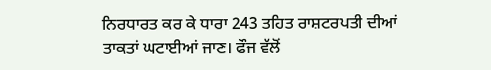ਨਿਰਧਾਰਤ ਕਰ ਕੇ ਧਾਰਾ 243 ਤਹਿਤ ਰਾਸ਼ਟਰਪਤੀ ਦੀਆਂ ਤਾਕਤਾਂ ਘਟਾਈਆਂ ਜਾਣ। ਫੌਜ ਵੱਲੋਂ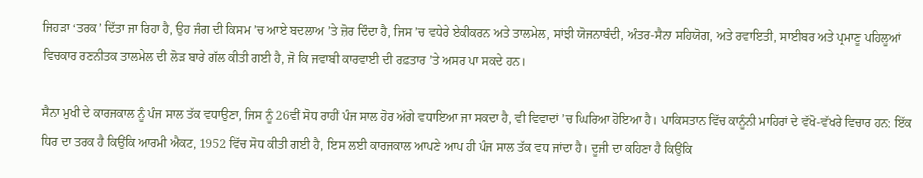ਜਿਹੜਾ ‘ਤਰਕ’ ਦਿੱਤਾ ਜਾ ਰਿਹਾ ਹੈ, ਉਹ ਜੰਗ ਦੀ ਕਿਸਮ ’ਚ ਆਏ ਬਦਲਾਅ ’ਤੇ ਜ਼ੋਰ ਦਿੰਦਾ ਹੈ, ਜਿਸ ’ਚ ਵਧੇਰੇ ਏਕੀਕਰਨ ਅਤੇ ਤਾਲਮੇਲ, ਸਾਂਝੀ ਯੋਜਨਾਬੰਦੀ, ਅੰਤਰ-ਸੈਨਾ ਸਹਿਯੋਗ, ਅਤੇ ਰਵਾਇਤੀ, ਸਾਈਬਰ ਅਤੇ ਪ੍ਰਮਾਣੂ ਪਹਿਲੂਆਂ ਵਿਚਕਾਰ ਰਣਨੀਤਕ ਤਾਲਮੇਲ ਦੀ ਲੋੜ ਬਾਰੇ ਗੱਲ ਕੀਤੀ ਗਈ ਹੈ, ਜੋ ਕਿ ਜਵਾਬੀ ਕਾਰਵਾਈ ਦੀ ਰਫ਼ਤਾਰ ’ਤੇ ਅਸਰ ਪਾ ਸਕਦੇ ਹਨ।

ਸੈਨਾ ਮੁਖੀ ਦੇ ਕਾਰਜਕਾਲ ਨੂੰ ਪੰਜ ਸਾਲ ਤੱਕ ਵਧਾਉਣਾ, ਜਿਸ ਨੂੰ 26ਵੀਂ ਸੋਧ ਰਾਹੀਂ ਪੰਜ ਸਾਲ ਹੋਰ ਅੱਗੇ ਵਧਾਇਆ ਜਾ ਸਕਦਾ ਹੈ, ਵੀ ਵਿਵਾਦਾਂ ’ਚ ਘਿਰਿਆ ਹੋਇਆ ਹੈ। ਪਾਕਿਸਤਾਨ ਵਿੱਚ ਕਾਨੂੰਨੀ ਮਾਹਿਰਾਂ ਦੇ ਵੱਖੋ-ਵੱਖਰੇ ਵਿਚਾਰ ਹਨ: ਇੱਕ ਧਿਰ ਦਾ ਤਰਕ ਹੈ ਕਿਉਂਕਿ ਆਰਮੀ ਐਕਟ, 1952 ਵਿੱਚ ਸੋਧ ਕੀਤੀ ਗਈ ਹੈ, ਇਸ ਲਈ ਕਾਰਜਕਾਲ ਆਪਣੇ ਆਪ ਹੀ ਪੰਜ ਸਾਲ ਤੱਕ ਵਧ ਜਾਂਦਾ ਹੈ। ਦੂਜੀ ਦਾ ਕਹਿਣਾ ਹੈ ਕਿਉਂਕਿ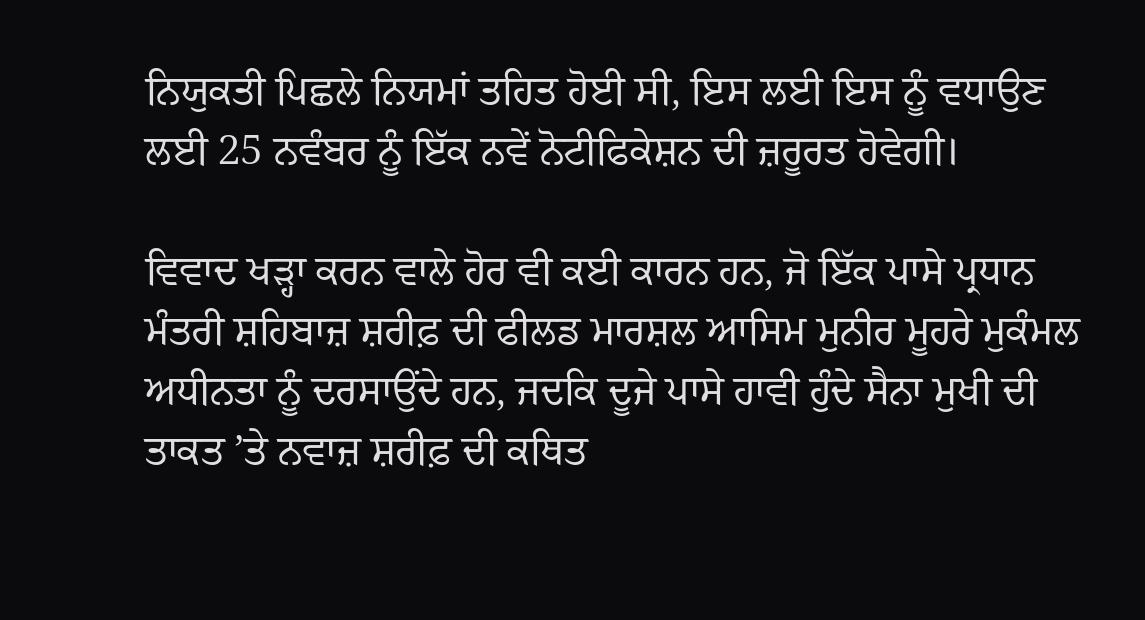ਨਿਯੁਕਤੀ ਪਿਛਲੇ ਨਿਯਮਾਂ ਤਹਿਤ ਹੋਈ ਸੀ, ਇਸ ਲਈ ਇਸ ਨੂੰ ਵਧਾਉਣ ਲਈ 25 ਨਵੰਬਰ ਨੂੰ ਇੱਕ ਨਵੇਂ ਨੋਟੀਫਿਕੇਸ਼ਨ ਦੀ ਜ਼ਰੂਰਤ ਹੋਵੇਗੀ।

ਵਿਵਾਦ ਖੜ੍ਹਾ ਕਰਨ ਵਾਲੇ ਹੋਰ ਵੀ ਕਈ ਕਾਰਨ ਹਨ, ਜੋ ਇੱਕ ਪਾਸੇ ਪ੍ਰਧਾਨ ਮੰਤਰੀ ਸ਼ਹਿਬਾਜ਼ ਸ਼ਰੀਫ਼ ਦੀ ਫੀਲਡ ਮਾਰਸ਼ਲ ਆਸਿਮ ਮੁਨੀਰ ਮੂਹਰੇ ਮੁਕੰਮਲ ਅਧੀਨਤਾ ਨੂੰ ਦਰਸਾਉਂਦੇ ਹਨ, ਜਦਕਿ ਦੂਜੇ ਪਾਸੇ ਹਾਵੀ ਹੁੰਦੇ ਸੈਨਾ ਮੁਖੀ ਦੀ ਤਾਕਤ ’ਤੇ ਨਵਾਜ਼ ਸ਼ਰੀਫ਼ ਦੀ ਕਥਿਤ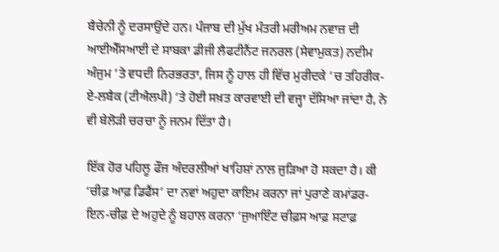ਬੈਚੇਨੀ ਨੂੰ ਦਰਸਾਉਂਦੇ ਹਨ। ਪੰਜਾਬ ਦੀ ਮੁੱਖ ਮੰਤਰੀ ਮਰੀਅਮ ਨਵਾਜ਼ ਦੀ ਆਈਐੱਸਆਈ ਦੇ ਸਾਬਕਾ ਡੀਜੀ ਲੈਫਟੀਨੈਂਟ ਜਨਰਲ (ਸੇਵਾਮੁਕਤ) ਨਦੀਮ ਅੰਜੁਮ ’ਤੇ ਵਧਦੀ ਨਿਰਭਰਤਾ, ਜਿਸ ਨੂੰ ਹਾਲ ਹੀ ਵਿੱਚ ਮੁਰੀਦਕੇ ’ਚ ਤਹਿਰੀਕ-ਏ-ਲਬੈਕ (ਟੀਐਲਪੀ) ’ਤੇ ਹੋਈ ਸਖ਼ਤ ਕਾਰਵਾਈ ਦੀ ਵਜ੍ਹਾ ਦੱਸਿਆ ਜਾਂਦਾ ਹੈ, ਨੇ ਵੀ ਬੇਲੋੜੀ ਚਰਚਾ ਨੂੰ ਜਨਮ ਦਿੱਤਾ ਹੈ।

ਇੱਕ ਹੋਰ ਪਹਿਲੂ ਫੌਜ ਅੰਦਰਲੀਆਂ ਖਾਹਿਸ਼ਾਂ ਨਾਲ ਜੁੜਿਆ ਹੋ ਸਕਦਾ ਹੈ। ਕੀ ‘ਚੀਫ਼ ਆਫ਼ ਡਿਫੈਂਸ’ ਦਾ ਨਵਾਂ ਅਹੁਦਾ ਕਾਇਮ ਕਰਨਾ ਜਾਂ ਪੁਰਾਣੇ ਕਮਾਂਡਰ-ਇਨ-ਚੀਫ਼ ਦੇ ਅਹੁਦੇ ਨੂੰ ਬਹਾਲ ਕਰਨਾ ‘ਜੁਆਇੰਟ ਚੀਫ਼ਸ ਆਫ਼ ਸਟਾਫ਼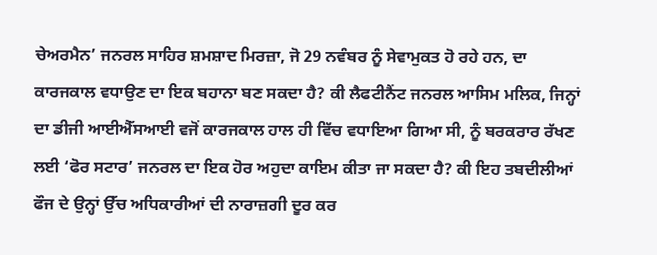ਚੇਅਰਮੈਨ’ ਜਨਰਲ ਸਾਹਿਰ ਸ਼ਮਸ਼ਾਦ ਮਿਰਜ਼ਾ, ਜੋ 29 ਨਵੰਬਰ ਨੂੰ ਸੇਵਾਮੁਕਤ ਹੋ ਰਹੇ ਹਨ, ਦਾ ਕਾਰਜਕਾਲ ਵਧਾਉਣ ਦਾ ਇਕ ਬਹਾਨਾ ਬਣ ਸਕਦਾ ਹੈ? ਕੀ ਲੈਫਟੀਨੈਂਟ ਜਨਰਲ ਆਸਿਮ ਮਲਿਕ, ਜਿਨ੍ਹਾਂ ਦਾ ਡੀਜੀ ਆਈਐੱਸਆਈ ਵਜੋਂ ਕਾਰਜਕਾਲ ਹਾਲ ਹੀ ਵਿੱਚ ਵਧਾਇਆ ਗਿਆ ਸੀ, ਨੂੰ ਬਰਕਰਾਰ ਰੱਖਣ ਲਈ ‘ਫੋਰ ਸਟਾਰ’ ਜਨਰਲ ਦਾ ਇਕ ਹੋਰ ਅਹੁਦਾ ਕਾਇਮ ਕੀਤਾ ਜਾ ਸਕਦਾ ਹੈ? ਕੀ ਇਹ ਤਬਦੀਲੀਆਂ ਫੌਜ ਦੇ ਉਨ੍ਹਾਂ ਉੱਚ ਅਧਿਕਾਰੀਆਂ ਦੀ ਨਾਰਾਜ਼ਗੀ ਦੂਰ ਕਰ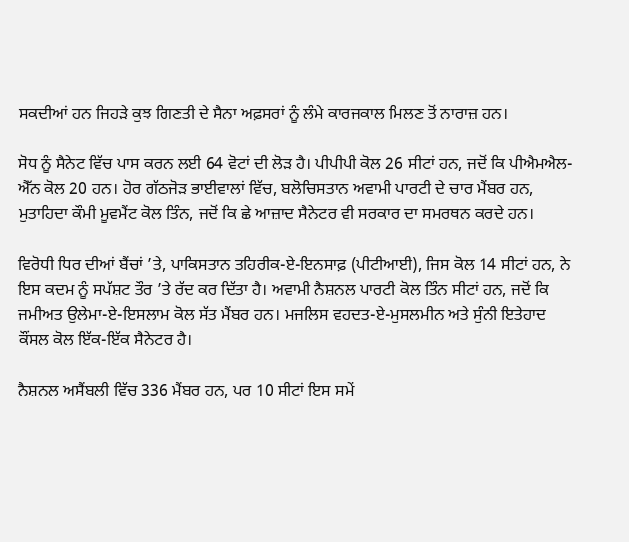ਸਕਦੀਆਂ ਹਨ ਜਿਹੜੇ ਕੁਝ ਗਿਣਤੀ ਦੇ ਸੈਨਾ ਅਫ਼ਸਰਾਂ ਨੂੰ ਲੰਮੇ ਕਾਰਜਕਾਲ ਮਿਲਣ ਤੋਂ ਨਾਰਾਜ਼ ਹਨ।

ਸੋਧ ਨੂੰ ਸੈਨੇਟ ਵਿੱਚ ਪਾਸ ਕਰਨ ਲਈ 64 ਵੋਟਾਂ ਦੀ ਲੋੜ ਹੈ। ਪੀਪੀਪੀ ਕੋਲ 26 ਸੀਟਾਂ ਹਨ, ਜਦੋਂ ਕਿ ਪੀਐਮਐਲ-ਐੱਨ ਕੋਲ 20 ਹਨ। ਹੋਰ ਗੱਠਜੋੜ ਭਾਈਵਾਲਾਂ ਵਿੱਚ, ਬਲੋਚਿਸਤਾਨ ਅਵਾਮੀ ਪਾਰਟੀ ਦੇ ਚਾਰ ਮੈਂਬਰ ਹਨ, ਮੁਤਾਹਿਦਾ ਕੌਮੀ ਮੂਵਮੈਂਟ ਕੋਲ ਤਿੰਨ, ਜਦੋਂ ਕਿ ਛੇ ਆਜ਼ਾਦ ਸੈਨੇਟਰ ਵੀ ਸਰਕਾਰ ਦਾ ਸਮਰਥਨ ਕਰਦੇ ਹਨ।

ਵਿਰੋਧੀ ਧਿਰ ਦੀਆਂ ਬੈਂਚਾਂ ’ਤੇ, ਪਾਕਿਸਤਾਨ ਤਹਿਰੀਕ-ਏ-ਇਨਸਾਫ਼ (ਪੀਟੀਆਈ), ਜਿਸ ਕੋਲ 14 ਸੀਟਾਂ ਹਨ, ਨੇ ਇਸ ਕਦਮ ਨੂੰ ਸਪੱਸ਼ਟ ਤੌਰ ’ਤੇ ਰੱਦ ਕਰ ਦਿੱਤਾ ਹੈ। ਅਵਾਮੀ ਨੈਸ਼ਨਲ ਪਾਰਟੀ ਕੋਲ ਤਿੰਨ ਸੀਟਾਂ ਹਨ, ਜਦੋਂ ਕਿ ਜਮੀਅਤ ਉਲੇਮਾ-ਏ-ਇਸਲਾਮ ਕੋਲ ਸੱਤ ਮੈਂਬਰ ਹਨ। ਮਜਲਿਸ ਵਹਦਤ-ਏ-ਮੁਸਲਮੀਨ ਅਤੇ ਸੁੰਨੀ ਇਤੇਹਾਦ ਕੌਂਸਲ ਕੋਲ ਇੱਕ-ਇੱਕ ਸੈਨੇਟਰ ਹੈ।

ਨੈਸ਼ਨਲ ਅਸੈਂਬਲੀ ਵਿੱਚ 336 ਮੈਂਬਰ ਹਨ, ਪਰ 10 ਸੀਟਾਂ ਇਸ ਸਮੇਂ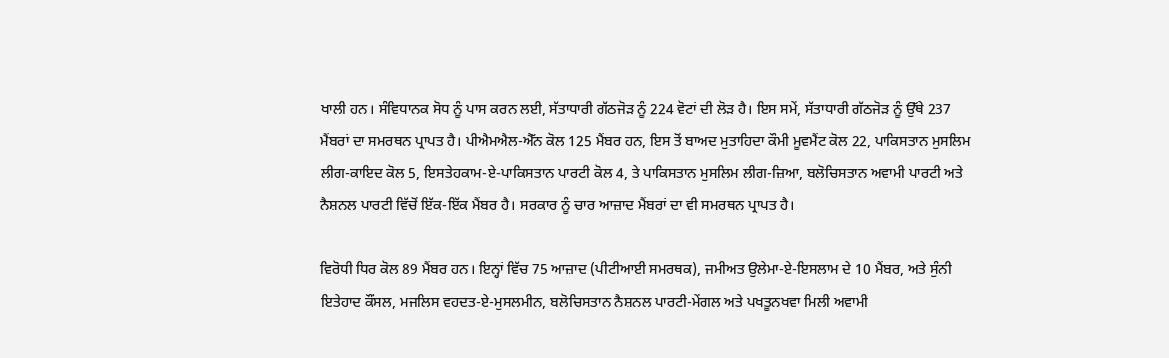ਖਾਲੀ ਹਨ। ਸੰਵਿਧਾਨਕ ਸੋਧ ਨੂੰ ਪਾਸ ਕਰਨ ਲਈ, ਸੱਤਾਧਾਰੀ ਗੱਠਜੋੜ ਨੂੰ 224 ਵੋਟਾਂ ਦੀ ਲੋੜ ਹੈ। ਇਸ ਸਮੇਂ, ਸੱਤਾਧਾਰੀ ਗੱਠਜੋੜ ਨੂੰ ਉੱਥੇ 237 ਮੈਂਬਰਾਂ ਦਾ ਸਮਰਥਨ ਪ੍ਰਾਪਤ ਹੈ। ਪੀਐਮਐਲ-ਐੱਨ ਕੋਲ 125 ਮੈਂਬਰ ਹਨ, ਇਸ ਤੋਂ ਬਾਅਦ ਮੁਤਾਹਿਦਾ ਕੌਮੀ ਮੂਵਮੈਂਟ ਕੋਲ 22, ਪਾਕਿਸਤਾਨ ਮੁਸਲਿਮ ਲੀਗ-ਕਾਇਦ ਕੋਲ 5, ਇਸਤੇਹਕਾਮ-ਏ-ਪਾਕਿਸਤਾਨ ਪਾਰਟੀ ਕੋਲ 4, ਤੇ ਪਾਕਿਸਤਾਨ ਮੁਸਲਿਮ ਲੀਗ-ਜ਼ਿਆ, ਬਲੋਚਿਸਤਾਨ ਅਵਾਮੀ ਪਾਰਟੀ ਅਤੇ ਨੈਸ਼ਨਲ ਪਾਰਟੀ ਵਿੱਚੋਂ ਇੱਕ-ਇੱਕ ਮੈਂਬਰ ਹੈ। ਸਰਕਾਰ ਨੂੰ ਚਾਰ ਆਜ਼ਾਦ ਮੈਂਬਰਾਂ ਦਾ ਵੀ ਸਮਰਥਨ ਪ੍ਰਾਪਤ ਹੈ।

ਵਿਰੋਧੀ ਧਿਰ ਕੋਲ 89 ਮੈਂਬਰ ਹਨ। ਇਨ੍ਹਾਂ ਵਿੱਚ 75 ਆਜ਼ਾਦ (ਪੀਟੀਆਈ ਸਮਰਥਕ), ਜਮੀਅਤ ਉਲੇਮਾ-ਏ-ਇਸਲਾਮ ਦੇ 10 ਮੈਂਬਰ, ਅਤੇ ਸੁੰਨੀ ਇਤੇਹਾਦ ਕੌਂਸਲ, ਮਜਲਿਸ ਵਹਦਤ-ਏ-ਮੁਸਲਮੀਨ, ਬਲੋਚਿਸਤਾਨ ਨੈਸ਼ਨਲ ਪਾਰਟੀ-ਮੇਂਗਲ ਅਤੇ ਪਖਤੂਨਖਵਾ ਮਿਲੀ ਅਵਾਮੀ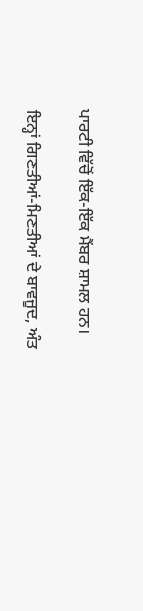ਪਾਰਟੀ ਵਿੱਚੋਂ ਇੱਕ-ਇੱਕ ਮੈਂਬਰ ਸ਼ਾਮਲ ਹਨ।

ਇਨ੍ਹਾਂ ਗਿਣਤੀਆਂ-ਮਿਣਤੀਆਂ ਦੇ ਬਾਵਜੂਦ, ਅੰਤ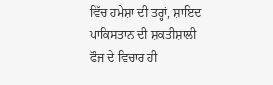ਵਿੱਚ ਹਮੇਸ਼ਾ ਦੀ ਤਰ੍ਹਾਂ, ਸ਼ਾਇਦ ਪਾਕਿਸਤਾਨ ਦੀ ਸ਼ਕਤੀਸ਼ਾਲੀ ਫੌਜ ਦੇ ਵਿਚਾਰ ਹੀ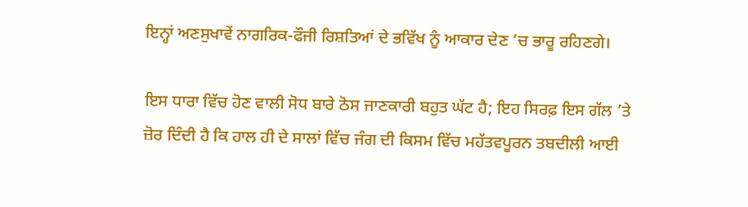ਇਨ੍ਹਾਂ ਅਣਸੁਖਾਵੇਂ ਨਾਗਰਿਕ-ਫੌਜੀ ਰਿਸ਼ਤਿਆਂ ਦੇ ਭਵਿੱਖ ਨੂੰ ਆਕਾਰ ਦੇਣ ’ਚ ਭਾਰੂ ਰਹਿਣਗੇ।

ਇਸ ਧਾਰਾ ਵਿੱਚ ਹੋਣ ਵਾਲੀ ਸੋਧ ਬਾਰੇ ਠੋਸ ਜਾਣਕਾਰੀ ਬਹੁਤ ਘੱਟ ਹੈ; ਇਹ ਸਿਰਫ਼ ਇਸ ਗੱਲ ’ਤੇ ਜ਼ੋਰ ਦਿੰਦੀ ਹੈ ਕਿ ਹਾਲ ਹੀ ਦੇ ਸਾਲਾਂ ਵਿੱਚ ਜੰਗ ਦੀ ਕਿਸਮ ਵਿੱਚ ਮਹੱਤਵਪੂਰਨ ਤਬਦੀਲੀ ਆਈ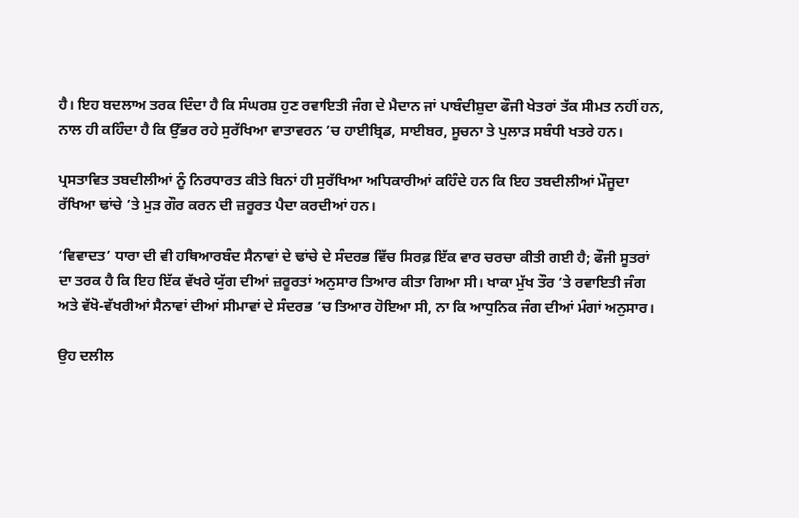ਹੈ। ਇਹ ਬਦਲਾਅ ਤਰਕ ਦਿੰਦਾ ਹੈ ਕਿ ਸੰਘਰਸ਼ ਹੁਣ ਰਵਾਇਤੀ ਜੰਗ ਦੇ ਮੈਦਾਨ ਜਾਂ ਪਾਬੰਦੀਸ਼ੁਦਾ ਫੌਜੀ ਖੇਤਰਾਂ ਤੱਕ ਸੀਮਤ ਨਹੀਂ ਹਨ, ਨਾਲ ਹੀ ਕਹਿੰਦਾ ਹੈ ਕਿ ਉੱਭਰ ਰਹੇ ਸੁਰੱਖਿਆ ਵਾਤਾਵਰਨ ’ਚ ਹਾਈਬ੍ਰਿਡ, ਸਾਈਬਰ, ਸੂਚਨਾ ਤੇ ਪੁਲਾੜ ਸਬੰਧੀ ਖਤਰੇ ਹਨ।

ਪ੍ਰਸਤਾਵਿਤ ਤਬਦੀਲੀਆਂ ਨੂੰ ਨਿਰਧਾਰਤ ਕੀਤੇ ਬਿਨਾਂ ਹੀ ਸੁਰੱਖਿਆ ਅਧਿਕਾਰੀਆਂ ਕਹਿੰਦੇ ਹਨ ਕਿ ਇਹ ਤਬਦੀਲੀਆਂ ਮੌਜੂਦਾ ਰੱਖਿਆ ਢਾਂਚੇ ’ਤੇ ਮੁੜ ਗੌਰ ਕਰਨ ਦੀ ਜ਼ਰੂਰਤ ਪੈਦਾ ਕਰਦੀਆਂ ਹਨ।

‘ਵਿਵਾਦਤ’ ਧਾਰਾ ਦੀ ਵੀ ਹਥਿਆਰਬੰਦ ਸੈਨਾਵਾਂ ਦੇ ਢਾਂਚੇ ਦੇ ਸੰਦਰਭ ਵਿੱਚ ਸਿਰਫ਼ ਇੱਕ ਵਾਰ ਚਰਚਾ ਕੀਤੀ ਗਈ ਹੈ; ਫੌਜੀ ਸੂਤਰਾਂ ਦਾ ਤਰਕ ਹੈ ਕਿ ਇਹ ਇੱਕ ਵੱਖਰੇ ਯੁੱਗ ਦੀਆਂ ਜ਼ਰੂਰਤਾਂ ਅਨੁਸਾਰ ਤਿਆਰ ਕੀਤਾ ਗਿਆ ਸੀ। ਖਾਕਾ ਮੁੱਖ ਤੌਰ ’ਤੇ ਰਵਾਇਤੀ ਜੰਗ ਅਤੇ ਵੱਖੋ-ਵੱਖਰੀਆਂ ਸੈਨਾਵਾਂ ਦੀਆਂ ਸੀਮਾਵਾਂ ਦੇ ਸੰਦਰਭ ’ਚ ਤਿਆਰ ਹੋਇਆ ਸੀ, ਨਾ ਕਿ ਆਧੁਨਿਕ ਜੰਗ ਦੀਆਂ ਮੰਗਾਂ ਅਨੁਸਾਰ।

ਉਹ ਦਲੀਲ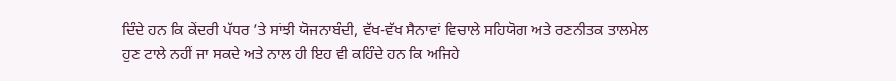ਦਿੰਦੇ ਹਨ ਕਿ ਕੇਂਦਰੀ ਪੱਧਰ ’ਤੇ ਸਾਂਝੀ ਯੋਜਨਾਬੰਦੀ, ਵੱਖ-ਵੱਖ ਸੈਨਾਵਾਂ ਵਿਚਾਲੇ ਸਹਿਯੋਗ ਅਤੇ ਰਣਨੀਤਕ ਤਾਲਮੇਲ ਹੁਣ ਟਾਲੇ ਨਹੀਂ ਜਾ ਸਕਦੇ ਅਤੇ ਨਾਲ ਹੀ ਇਹ ਵੀ ਕਹਿੰਦੇ ਹਨ ਕਿ ਅਜਿਹੇ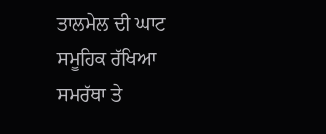ਤਾਲਮੇਲ ਦੀ ਘਾਟ ਸਮੂਹਿਕ ਰੱਖਿਆ ਸਮਰੱਥਾ ਤੇ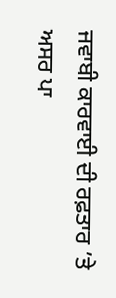ਜਵਾਬੀ ਕਾਰਵਾਈ ਦੀ ਰਫ਼ਤਾਰ ’ਤੇ ਅਸਰ ਪਾ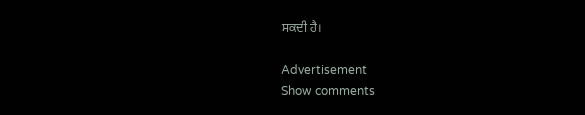ਸਕਦੀ ਹੈ।

Advertisement
Show comments